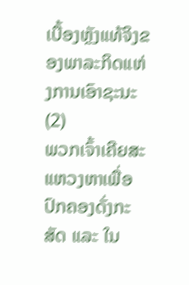ເບື້ອງຫຼັງແທ້ຈິງຂອງພາລະກິດແຫ່ງການເອົາຊະນະ (2)
ພວກເຈົ້າເຄີຍສະແຫວງຫາເພື່ອປົກຄອງດັ່ງກະສັດ ແລະ ໃນ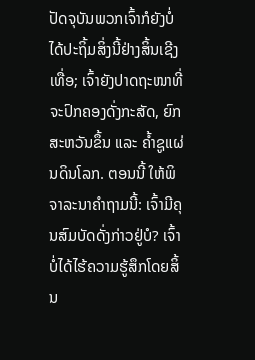ປັດຈຸບັນພວກເຈົ້າກໍຍັງບໍ່ໄດ້ປະຖິ້ມສິ່ງນີ້ຢ່າງສິ້ນເຊີງເທື່ອ; ເຈົ້າຍັງປາດຖະໜາທີ່ຈະປົກຄອງດັ່ງກະສັດ, ຍົກສະຫວັນຂຶ້ນ ແລະ ຄໍ້າຊູແຜ່ນດິນໂລກ. ຕອນນີ້ ໃຫ້ພິຈາລະນາຄຳຖາມນີ້: ເຈົ້າມີຄຸນສົມບັດດັ່ງກ່າວຢູ່ບໍ? ເຈົ້າບໍ່ໄດ້ໄຮ້ຄວາມຮູ້ສຶກໂດຍສິ້ນ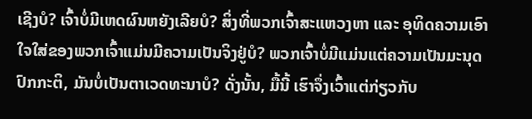ເຊີງບໍ? ເຈົ້າບໍ່ມີເຫດຜົນຫຍັງເລີຍບໍ? ສິ່ງທີ່ພວກເຈົ້າສະແຫວງຫາ ແລະ ອຸທິດຄວາມເອົາໃຈໃສ່ຂອງພວກເຈົ້າແມ່ນມີຄວາມເປັນຈິງຢູ່ບໍ? ພວກເຈົ້າບໍ່ມີແມ່ນແຕ່ຄວາມເປັນມະນຸດປົກກະຕິ, ມັນບໍ່ເປັນຕາເວດທະນາບໍ? ດັ່ງນັ້ນ, ມື້ນີ້ ເຮົາຈຶ່ງເວົ້າແຕ່ກ່ຽວກັບ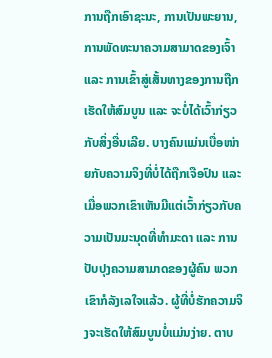ການຖືກເອົາຊະນະ, ການເປັນພະຍານ, ການພັດທະນາຄວາມສາມາດຂອງເຈົ້າ ແລະ ການເຂົ້າສູ່ເສັ້ນທາງຂອງການຖືກເຮັດໃຫ້ສົມບູນ ແລະ ຈະບໍ່ໄດ້ເວົ້າກ່ຽວກັບສິ່ງອື່ນເລີຍ. ບາງຄົນແມ່ນເບື່ອໜ່າຍກັບຄວາມຈິງທີ່ບໍ່ໄດ້ຖືກເຈືອປົນ ແລະ ເມື່ອພວກເຂົາເຫັນມີແຕ່ເວົ້າກ່ຽວກັບຄວາມເປັນມະນຸດທີ່ທໍາມະດາ ແລະ ການປັບປຸງຄວາມສາມາດຂອງຜູ້ຄົນ ພວກເຂົາກໍລັງເລໃຈແລ້ວ. ຜູ້ທີ່ບໍ່ຮັກຄວາມຈິງຈະເຮັດໃຫ້ສົມບູນບໍ່ແມ່ນງ່າຍ. ຕາບ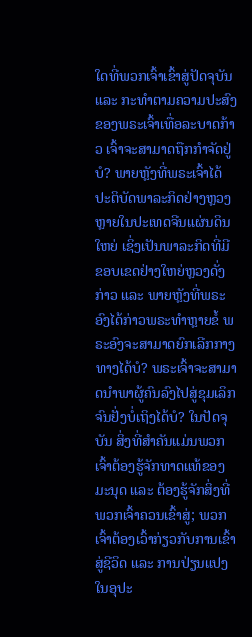ໃດທີ່ພວກເຈົ້າເຂົ້າສູ່ປັດຈຸບັນ ແລະ ກະທໍາຕາມຄວາມປະສົງຂອງພຣະເຈົ້າເທື່ອລະບາດກ້າວ ເຈົ້າຈະສາມາດຖືກກໍາຈັດຢູ່ບໍ? ພາຍຫຼັງທີ່ພຣະເຈົ້າໄດ້ປະຕິບັດພາລະກິດຢ່າງຫຼວງຫຼາຍໃນປະເທດຈີນແຜ່ນດິນໃຫຍ່ ເຊິ່ງເປັນພາລະກິດທີ່ມີຂອບເຂດຢ່າງໃຫຍ່ຫຼວງດັ່ງກ່າວ ແລະ ພາຍຫຼັງທີ່ພຣະອົງໄດ້ກ່າວພຣະທໍາຫຼາຍຂໍ້ ພຣະອົງຈະສາມາດຍົກເລີກກາງທາງໄດ້ບໍ? ພຣະເຈົ້າຈະສາມາດນໍາພາຜູ້ຄົນລົງໄປສູ່ຂຸມເລິກຈົນຢັ່ງບໍ່ເຖິງໄດ້ບໍ? ໃນປັດຈຸບັນ ສິ່ງທີ່ສໍາຄັນແມ່ນພວກເຈົ້າຕ້ອງຮູ້ຈັກທາດແທ້ຂອງມະນຸດ ແລະ ຕ້ອງຮູ້ຈັກສິ່ງທີ່ພວກເຈົ້າຄວນເຂົ້າສູ່; ພວກເຈົ້າຕ້ອງເວົ້າກ່ຽວກັບການເຂົ້າສູ່ຊີວິດ ແລະ ການປ່ຽນແປງໃນອຸປະ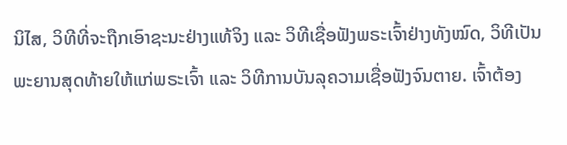ນິໄສ, ວິທີທີ່ຈະຖືກເອົາຊະນະຢ່າງແທ້ຈິງ ແລະ ວິທີເຊື່ອຟັງພຣະເຈົ້າຢ່າງທັງໝົດ, ວິທີເປັນພະຍານສຸດທ້າຍໃຫ້ແກ່ພຣະເຈົ້າ ແລະ ວິທີການບັນລຸຄວາມເຊື່ອຟັງຈົນຕາຍ. ເຈົ້າຕ້ອງ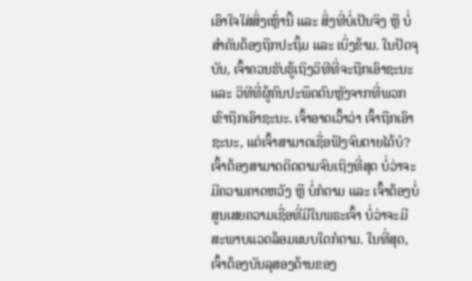ເອົາໃຈໃສ່ສິ່ງເຫຼົ່ານີ້ ແລະ ສິ່ງທີ່ບໍ່ເປັນຈິງ ຫຼື ບໍ່ສໍາຄັນຕ້ອງຖືກປະຖິ້ມ ແລະ ເບິ່ງຂ້າມ. ໃນປັດຈຸບັນ, ເຈົ້າຄວນຮັບຮູ້ເຖິງວິທີທີ່ຈະຖືກເອົາຊະນະ ແລະ ວິທີທີ່ຜູ້ຄົນປະພຶດຕົນຫຼັງຈາກທີ່ພວກເຂົາຖືກເອົາຊະນະ. ເຈົ້າອາດເວົ້າວ່າ ເຈົ້າຖືກເອົາຊະນະ, ແຕ່ເຈົ້າສາມາດເຊື່ອຟັງຈົນຕາຍໄດ້ບໍ? ເຈົ້າຕ້ອງສາມາດຕິດຕາມຈົນເຖິງທີ່ສຸດ ບໍ່ວ່າຈະມີຄວາມຄາດຫວັງ ຫຼື ບໍ່ກໍຕາມ ແລະ ເຈົ້າຕ້ອງບໍ່ສູນເສຍຄວາມເຊື່ອທີ່ມີໃນພຣະເຈົ້າ ບໍ່ວ່າຈະມີສະພາບແວດລ້ອມແບບໃດກໍຕາມ. ໃນທີ່ສຸດ, ເຈົ້າຕ້ອງບັນລຸສອງດ້ານຂອງ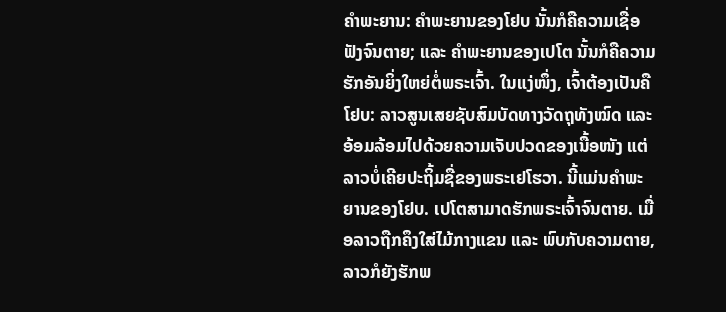ຄຳພະຍານ: ຄຳພະຍານຂອງໂຢບ ນັ້ນກໍຄືຄວາມເຊື່ອຟັງຈົນຕາຍ; ແລະ ຄຳພະຍານຂອງເປໂຕ ນັ້ນກໍຄືຄວາມຮັກອັນຍິ່ງໃຫຍ່ຕໍ່ພຣະເຈົ້າ. ໃນແງ່ໜຶ່ງ, ເຈົ້າຕ້ອງເປັນຄືໂຢບ: ລາວສູນເສຍຊັບສົມບັດທາງວັດຖຸທັງໝົດ ແລະ ອ້ອມລ້ອມໄປດ້ວຍຄວາມເຈັບປວດຂອງເນື້ອໜັງ ແຕ່ລາວບໍ່ເຄີຍປະຖິ້ມຊື່ຂອງພຣະເຢໂຮວາ. ນີ້ແມ່ນຄຳພະຍານຂອງໂຢບ. ເປໂຕສາມາດຮັກພຣະເຈົ້າຈົນຕາຍ. ເມື່ອລາວຖືກຄຶງໃສ່ໄມ້ກາງແຂນ ແລະ ພົບກັບຄວາມຕາຍ, ລາວກໍຍັງຮັກພ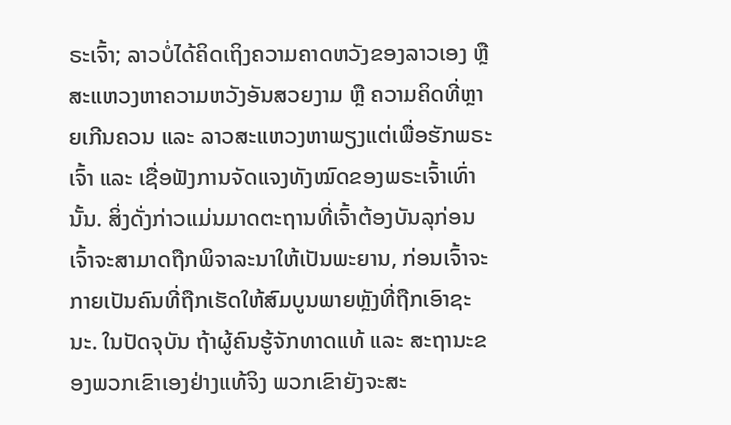ຣະເຈົ້າ; ລາວບໍ່ໄດ້ຄິດເຖິງຄວາມຄາດຫວັງຂອງລາວເອງ ຫຼື ສະແຫວງຫາຄວາມຫວັງອັນສວຍງາມ ຫຼື ຄວາມຄິດທີ່ຫຼາຍເກີນຄວນ ແລະ ລາວສະແຫວງຫາພຽງແຕ່ເພື່ອຮັກພຣະເຈົ້າ ແລະ ເຊື່ອຟັງການຈັດແຈງທັງໝົດຂອງພຣະເຈົ້າເທົ່ານັ້ນ. ສິ່ງດັ່ງກ່າວແມ່ນມາດຕະຖານທີ່ເຈົ້າຕ້ອງບັນລຸກ່ອນເຈົ້າຈະສາມາດຖືກພິຈາລະນາໃຫ້ເປັນພະຍານ, ກ່ອນເຈົ້າຈະກາຍເປັນຄົນທີ່ຖືກເຮັດໃຫ້ສົມບູນພາຍຫຼັງທີ່ຖືກເອົາຊະນະ. ໃນປັດຈຸບັນ ຖ້າຜູ້ຄົນຮູ້ຈັກທາດແທ້ ແລະ ສະຖານະຂອງພວກເຂົາເອງຢ່າງແທ້ຈິງ ພວກເຂົາຍັງຈະສະ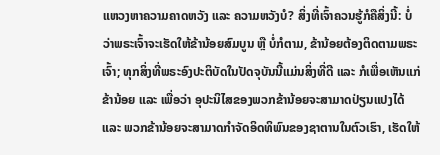ແຫວງຫາຄວາມຄາດຫວັງ ແລະ ຄວາມຫວັງບໍ? ສິ່ງທີ່ເຈົ້າຄວນຮູ້ກໍຄືສິ່ງນີ້: ບໍ່ວ່າພຣະເຈົ້າຈະເຮັດໃຫ້ຂ້ານ້ອຍສົມບູນ ຫຼື ບໍ່ກໍຕາມ, ຂ້ານ້ອຍຕ້ອງຕິດຕາມພຣະເຈົ້າ; ທຸກສິ່ງທີ່ພຣະອົງປະຕິບັດໃນປັດຈຸບັນນີ້ແມ່ນສິ່ງທີ່ດີ ແລະ ກໍເພື່ອເຫັນແກ່ຂ້ານ້ອຍ ແລະ ເພື່ອວ່າ ອຸປະນິໄສຂອງພວກຂ້ານ້ອຍຈະສາມາດປ່ຽນແປງໄດ້ ແລະ ພວກຂ້ານ້ອຍຈະສາມາດກໍາຈັດອິດທິພົນຂອງຊາຕານໃນຕົວເຮົາ, ເຮັດໃຫ້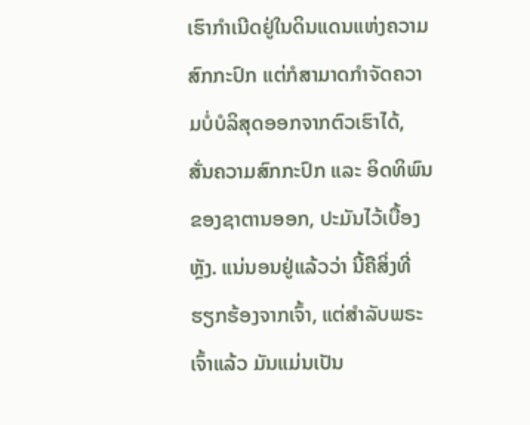ເຮົາກຳເນີດຢູ່ໃນດິນແດນແຫ່ງຄວາມສົກກະປົກ ແຕ່ກໍສາມາດກໍາຈັດຄວາມບໍ່ບໍລິສຸດອອກຈາກຕົວເຮົາໄດ້, ສັ່ນຄວາມສົກກະປົກ ແລະ ອິດທິພົນຂອງຊາຕານອອກ, ປະມັນໄວ້ເບື້ອງຫຼັງ. ແນ່ນອນຢູ່ແລ້ວວ່າ ນີ້ຄືສິ່ງທີ່ຮຽກຮ້ອງຈາກເຈົ້າ, ແຕ່ສໍາລັບພຣະເຈົ້າແລ້ວ ມັນແມ່ນເປັນ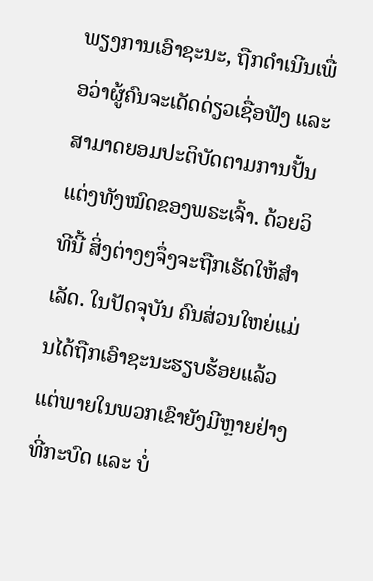ພຽງການເອົາຊະນະ, ຖືກດຳເນີນເພື່ອວ່າຜູ້ຄົນຈະເດັດດ່ຽວເຊື່ອຟັງ ແລະ ສາມາດຍອມປະຕິບັດຕາມການປັ້ນແຕ່ງທັງໝົດຂອງພຣະເຈົ້າ. ດ້ວຍວິທີນີ້ ສິ່ງຕ່າງໆຈຶ່ງຈະຖືກເຮັດໃຫ້ສໍາເລັດ. ໃນປັດຈຸບັນ ຄົນສ່ວນໃຫຍ່ແມ່ນໄດ້ຖືກເອົາຊະນະຮຽບຮ້ອຍແລ້ວ ແຕ່ພາຍໃນພວກເຂົາຍັງມີຫຼາຍຢ່າງທີ່ກະບົດ ແລະ ບໍ່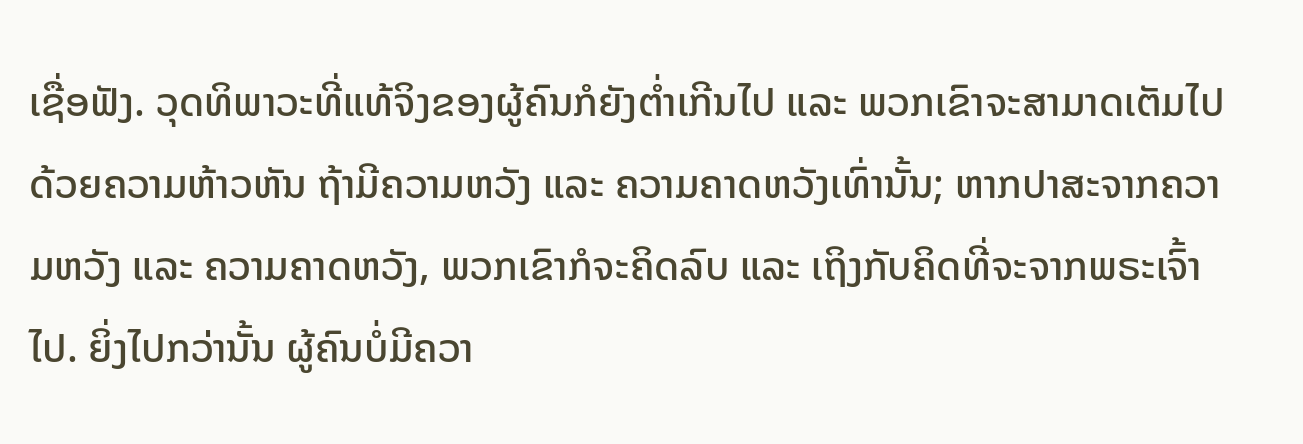ເຊື່ອຟັງ. ວຸດທິພາວະທີ່ແທ້ຈິງຂອງຜູ້ຄົນກໍຍັງຕໍ່າເກີນໄປ ແລະ ພວກເຂົາຈະສາມາດເຕັມໄປດ້ວຍຄວາມຫ້າວຫັນ ຖ້າມີຄວາມຫວັງ ແລະ ຄວາມຄາດຫວັງເທົ່ານັ້ນ; ຫາກປາສະຈາກຄວາມຫວັງ ແລະ ຄວາມຄາດຫວັງ, ພວກເຂົາກໍຈະຄິດລົບ ແລະ ເຖິງກັບຄິດທີ່ຈະຈາກພຣະເຈົ້າໄປ. ຍິ່ງໄປກວ່ານັ້ນ ຜູ້ຄົນບໍ່ມີຄວາ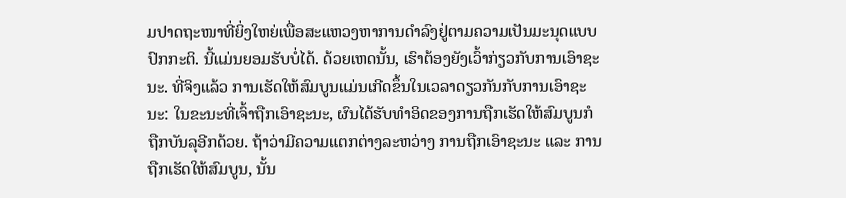ມປາດຖະໜາທີ່ຍິ່ງໃຫຍ່ເພື່ອສະແຫວງຫາການດໍາລົງຢູ່ຕາມຄວາມເປັນມະນຸດແບບປົກກະຕິ. ນີ້ແມ່ນຍອມຮັບບໍ່ໄດ້. ດ້ວຍເຫດນັ້ນ, ເຮົາຕ້ອງຍັງເວົ້າກ່ຽວກັບການເອົາຊະນະ. ທີ່ຈິງແລ້ວ ການເຮັດໃຫ້ສົມບູນແມ່ນເກີດຂຶ້ນໃນເວລາດຽວກັນກັບການເອົາຊະນະ: ໃນຂະນະທີ່ເຈົ້າຖືກເອົາຊະນະ, ຜົນໄດ້ຮັບທໍາອິດຂອງການຖືກເຮັດໃຫ້ສົມບູນກໍຖືກບັນລຸອີກດ້ວຍ. ຖ້າວ່າມີຄວາມແຕກຕ່າງລະຫວ່າງ ການຖືກເອົາຊະນະ ແລະ ການຖືກເຮັດໃຫ້ສົມບູນ, ນັ້ນ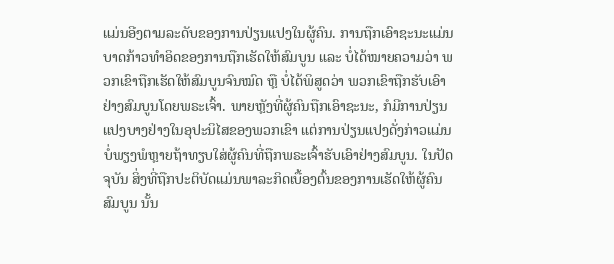ແມ່ນອີງຕາມລະດັບຂອງການປ່ຽນແປງໃນຜູ້ຄົນ. ການຖືກເອົາຊະນະແມ່ນບາດກ້າວທໍາອິດຂອງການຖືກເຮັດໃຫ້ສົມບູນ ແລະ ບໍ່ໄດ້ໝາຍຄວາມວ່າ ພວກເຂົາຖືກເຮັດໃຫ້ສົມບູນຈົນໝົດ ຫຼື ບໍ່ໄດ້ພິສູດວ່າ ພວກເຂົາຖືກຮັບເອົາຢ່າງສົມບູນໂດຍພຣະເຈົ້າ. ພາຍຫຼັງທີ່ຜູ້ຄົນຖືກເອົາຊະນະ, ກໍມີການປ່ຽນແປງບາງຢ່າງໃນອຸປະນິໄສຂອງພວກເຂົາ ແຕ່ການປ່ຽນແປງດັ່ງກ່າວແມ່ນບໍ່ພຽງພໍຫຼາຍຖ້າທຽບໃສ່ຜູ້ຄົນທີ່ຖືກພຣະເຈົ້າຮັບເອົາຢ່າງສົມບູນ. ໃນປັດຈຸບັນ ສິ່ງທີ່ຖືກປະຕິບັດແມ່ນພາລະກິດເບື້ອງຕົ້ນຂອງການເຮັດໃຫ້ຜູ້ຄົນສົມບູນ ນັ້ນ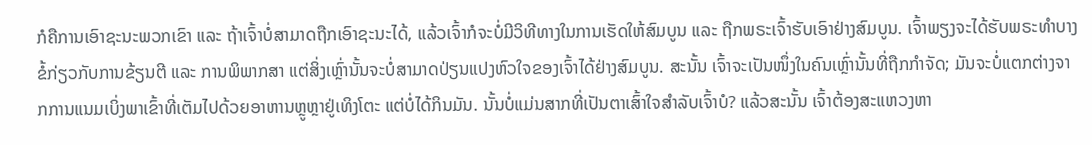ກໍຄືການເອົາຊະນະພວກເຂົາ ແລະ ຖ້າເຈົ້າບໍ່ສາມາດຖືກເອົາຊະນະໄດ້, ແລ້ວເຈົ້າກໍຈະບໍ່ມີວິທີທາງໃນການເຮັດໃຫ້ສົມບູນ ແລະ ຖືກພຣະເຈົ້າຮັບເອົາຢ່າງສົມບູນ. ເຈົ້າພຽງຈະໄດ້ຮັບພຣະທໍາບາງຂໍ້ກ່ຽວກັບການຂ້ຽນຕີ ແລະ ການພິພາກສາ ແຕ່ສິ່ງເຫຼົ່ານັ້ນຈະບໍ່ສາມາດປ່ຽນແປງຫົວໃຈຂອງເຈົ້າໄດ້ຢ່າງສົມບູນ. ສະນັ້ນ ເຈົ້າຈະເປັນໜຶ່ງໃນຄົນເຫຼົ່ານັ້ນທີ່ຖືກກໍາຈັດ; ມັນຈະບໍ່ແຕກຕ່າງຈາກການແນມເບິ່ງພາເຂົ້າທີ່ເຕັມໄປດ້ວຍອາຫານຫຼູຫຼາຢູ່ເທິງໂຕະ ແຕ່ບໍ່ໄດ້ກິນມັນ. ນັ້ນບໍ່ແມ່ນສາກທີ່ເປັນຕາເສົ້າໃຈສຳລັບເຈົ້າບໍ? ແລ້ວສະນັ້ນ ເຈົ້າຕ້ອງສະແຫວງຫາ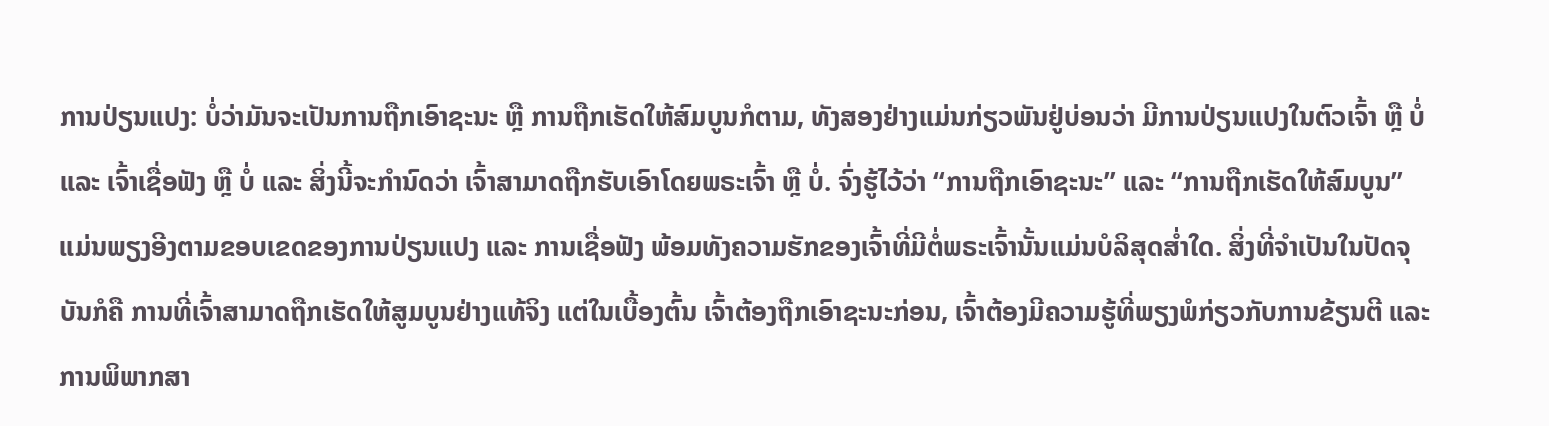ການປ່ຽນແປງ: ບໍ່ວ່າມັນຈະເປັນການຖືກເອົາຊະນະ ຫຼື ການຖືກເຮັດໃຫ້ສົມບູນກໍຕາມ, ທັງສອງຢ່າງແມ່ນກ່ຽວພັນຢູ່ບ່ອນວ່າ ມີການປ່ຽນແປງໃນຕົວເຈົ້າ ຫຼື ບໍ່ ແລະ ເຈົ້າເຊື່ອຟັງ ຫຼື ບໍ່ ແລະ ສິ່ງນີ້ຈະກໍານົດວ່າ ເຈົ້າສາມາດຖືກຮັບເອົາໂດຍພຣະເຈົ້າ ຫຼື ບໍ່. ຈົ່ງຮູ້ໄວ້ວ່າ “ການຖືກເອົາຊະນະ” ແລະ “ການຖືກເຮັດໃຫ້ສົມບູນ” ແມ່ນພຽງອີງຕາມຂອບເຂດຂອງການປ່ຽນແປງ ແລະ ການເຊື່ອຟັງ ພ້ອມທັງຄວາມຮັກຂອງເຈົ້າທີ່ມີຕໍ່ພຣະເຈົ້ານັ້ນແມ່ນບໍລິສຸດສໍ່າໃດ. ສິ່ງທີ່ຈໍາເປັນໃນປັດຈຸບັນກໍຄື ການທີ່ເຈົ້າສາມາດຖືກເຮັດໃຫ້ສູມບູນຢ່າງແທ້ຈິງ ແຕ່ໃນເບື້ອງຕົ້ນ ເຈົ້າຕ້ອງຖືກເອົາຊະນະກ່ອນ, ເຈົ້າຕ້ອງມີຄວາມຮູ້ທີ່ພຽງພໍກ່ຽວກັບການຂ້ຽນຕີ ແລະ ການພິພາກສາ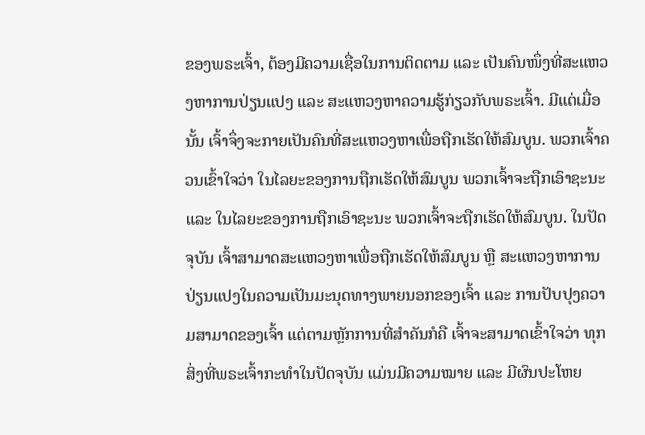ຂອງພຣະເຈົ້າ, ຕ້ອງມີຄວາມເຊື່ອໃນການຕິດຕາມ ແລະ ເປັນຄົນໜຶ່ງທີ່ສະແຫວງຫາການປ່ຽນແປງ ແລະ ສະແຫວງຫາຄວາມຮູ້ກ່ຽວກັບພຣະເຈົ້າ. ມີແຕ່ເມື່ອນັ້ນ ເຈົ້າຈຶ່ງຈະກາຍເປັນຄົນທີ່ສະແຫວງຫາເພື່ອຖືກເຮັດໃຫ້ສົມບູນ. ພວກເຈົ້າຄວນເຂົ້າໃຈວ່າ ໃນໄລຍະຂອງການຖືກເຮັດໃຫ້ສົມບູນ ພວກເຈົ້າຈະຖືກເອົາຊະນະ ແລະ ໃນໄລຍະຂອງການຖືກເອົາຊະນະ ພວກເຈົ້າຈະຖືກເຮັດໃຫ້ສົມບູນ. ໃນປັດຈຸບັນ ເຈົ້າສາມາດສະແຫວງຫາເພື່ອຖືກເຮັດໃຫ້ສົມບູນ ຫຼື ສະແຫວງຫາການປ່ຽນແປງໃນຄວາມເປັນມະນຸດທາງພາຍນອກຂອງເຈົ້າ ແລະ ການປັບປຸງຄວາມສາມາດຂອງເຈົ້າ ແຕ່ຕາມຫຼັກການທີ່ສໍາຄັນກໍຄື ເຈົ້າຈະສາມາດເຂົ້າໃຈວ່າ ທຸກສິ່ງທີ່ພຣະເຈົ້າກະທໍາໃນປັດຈຸບັນ ແມ່ນມີຄວາມໝາຍ ແລະ ມີຜົນປະໂຫຍ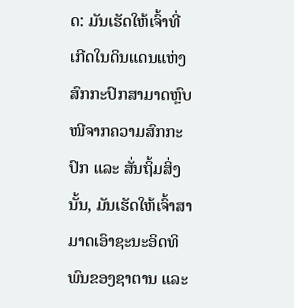ດ: ມັນເຮັດໃຫ້ເຈົ້າທີ່ເກີດໃນດິນແດນແຫ່ງສົກກະປົກສາມາດຫຼົບໜີຈາກຄວາມສົກກະປົກ ແລະ ສັ່ນຖິ້ມສິ່ງນັ້ນ, ມັນເຮັດໃຫ້ເຈົ້າສາມາດເອົາຊະນະອິດທິພົນຂອງຊາຕານ ແລະ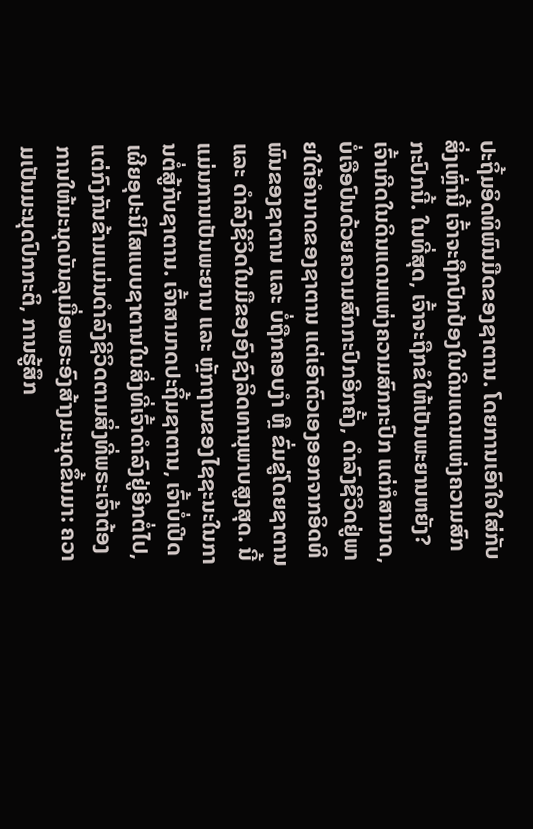ປະຖິ້ມອິດທິພົນມືດຂອງຊາຕານ. ໂດຍການເອົາໃຈໃສ່ກັບສິ່ງເຫຼົ່ານີ້ ເຈົ້າຈະຖືກປົກປ້ອງໃນດິນແດນແຫ່ງຄວາມສົກກະປົກນີ້. ໃນທີ່ສຸດ, ເຈົ້າຈະຖືກຂໍໃຫ້ເປັນພະຍານຫຍັງ? ເຈົ້າເກີດໃນດິນແດນແຫ່ງຄວາມສົກກະປົກ ແຕ່ກໍສາມາດ, ບໍ່ເຈືອປົນດ້ວຍຄວາມສົກກະປົກອີກຄັ້ງ, ດໍາລົງຊີວິດຢູ່ພາຍໃຕ້ອຳນາດຂອງຊາຕານ ແຕ່ເອົາຕົວເອງອອກຈາກອິດທິພົນຂອງຊາຕານ ແລະ ບໍ່ຖືກຄອບງຳ ຫຼື ຂົ່ມຂູ່ໂດຍຊາຕານ ແລະ ດໍາລົງຊີວິດໃນມືຂອງອົງຊົງລິດທານຸພາບສູງສຸດ. ນີ້ແມ່ນການເປັນພະຍານ ແລະ ຫຼັກຖານຂອງໄຊຊະນະໃນການຕໍ່ສູ້ກັບຊາຕານ. ເຈົ້າສາມາດປະຖິ້ມຊາຕານ, ເຈົ້າບໍ່ເປີດເຜີຍອຸປະນິໄສແບບຊາຕານໃນສິ່ງທີ່ເຈົ້າດໍາລົງຢູ່ອີກຕໍ່ໄປ, ແຕ່ກົງກັນຂ້າມແມ່ນດຳລົງຊີວິດຕາມສິ່ງທີ່ພຣະເຈົ້າຕ້ອງການໃຫ້ມະນຸດບັນລຸເມື່ອພຣະອົງສ້າງມະນຸດຂຶ້ນມາ: ຄວາມເປັນມະນຸດປົກກະຕິ, ການຮູ້ສຶກ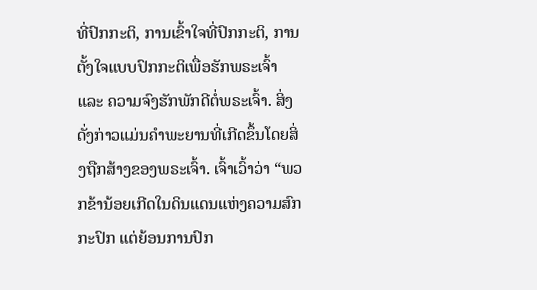ທີ່ປົກກະຕິ, ການເຂົ້າໃຈທີ່ປົກກະຕິ, ການຕັ້ງໃຈແບບປົກກະຕິເພື່ອຮັກພຣະເຈົ້າ ແລະ ຄວາມຈົງຮັກພັກດີຕໍ່ພຣະເຈົ້າ. ສິ່ງດັ່ງກ່າວແມ່ນຄຳພະຍານທີ່ເກີດຂຶ້ນໂດຍສິ່ງຖືກສ້າງຂອງພຣະເຈົ້າ. ເຈົ້າເວົ້າວ່າ “ພວກຂ້ານ້ອຍເກີດໃນດິນແດນແຫ່ງຄວາມສົກກະປົກ ແຕ່ຍ້ອນການປົກ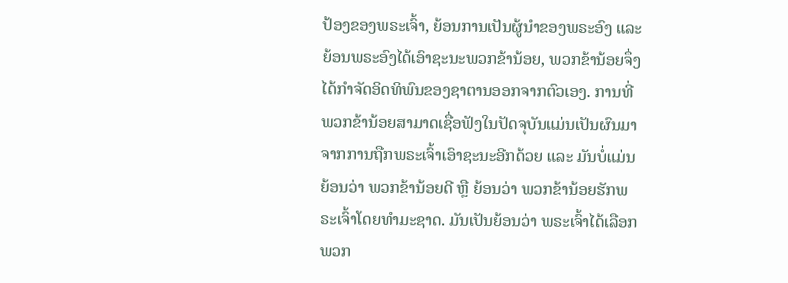ປ້ອງຂອງພຣະເຈົ້າ, ຍ້ອນການເປັນຜູ້ນໍາຂອງພຣະອົງ ແລະ ຍ້ອນພຣະອົງໄດ້ເອົາຊະນະພວກຂ້ານ້ອຍ, ພວກຂ້ານ້ອຍຈຶ່ງໄດ້ກໍາຈັດອິດທິພົນຂອງຊາຕານອອກຈາກຕົວເອງ. ການທີ່ພວກຂ້ານ້ອຍສາມາດເຊື່ອຟັງໃນປັດຈຸບັນແມ່ນເປັນຜົນມາຈາກການຖືກພຣະເຈົ້າເອົາຊະນະອີກດ້ວຍ ແລະ ມັນບໍ່ແມ່ນຍ້ອນວ່າ ພວກຂ້ານ້ອຍດີ ຫຼື ຍ້ອນວ່າ ພວກຂ້ານ້ອຍຮັກພຣະເຈົ້າໂດຍທໍາມະຊາດ. ມັນເປັນຍ້ອນວ່າ ພຣະເຈົ້າໄດ້ເລືອກພວກ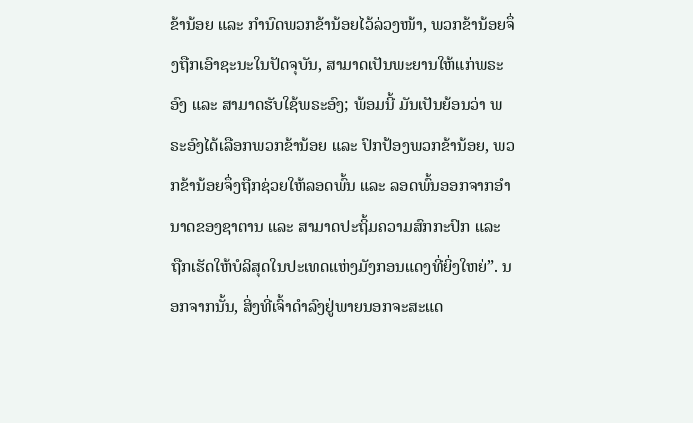ຂ້ານ້ອຍ ແລະ ກໍານົດພວກຂ້ານ້ອຍໄວ້ລ່ວງໜ້າ, ພວກຂ້ານ້ອຍຈຶ່ງຖືກເອົາຊະນະໃນປັດຈຸບັນ, ສາມາດເປັນພະຍານໃຫ້ແກ່ພຣະອົງ ແລະ ສາມາດຮັບໃຊ້ພຣະອົງ; ພ້ອມນີ້ ມັນເປັນຍ້ອນວ່າ ພຣະອົງໄດ້ເລືອກພວກຂ້ານ້ອຍ ແລະ ປົກປ້ອງພວກຂ້ານ້ອຍ, ພວກຂ້ານ້ອຍຈຶ່ງຖືກຊ່ວຍໃຫ້ລອດພົ້ນ ແລະ ລອດພົ້ນອອກຈາກອຳນາດຂອງຊາຕານ ແລະ ສາມາດປະຖິ້ມຄວາມສົກກະປົກ ແລະ ຖືກເຮັດໃຫ້ບໍລິສຸດໃນປະເທດແຫ່ງມັງກອນແດງທີ່ຍິ່ງໃຫຍ່”. ນອກຈາກນັ້ນ, ສິ່ງທີ່ເຈົ້າດໍາລົງຢູ່ພາຍນອກຈະສະແດ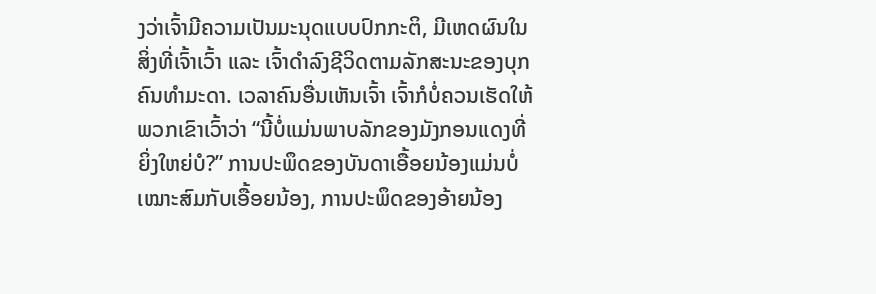ງວ່າເຈົ້າມີຄວາມເປັນມະນຸດແບບປົກກະຕິ, ມີເຫດຜົນໃນສິ່ງທີ່ເຈົ້າເວົ້າ ແລະ ເຈົ້າດໍາລົງຊີວິດຕາມລັກສະນະຂອງບຸກຄົນທໍາມະດາ. ເວລາຄົນອື່ນເຫັນເຈົ້າ ເຈົ້າກໍບໍ່ຄວນເຮັດໃຫ້ພວກເຂົາເວົ້າວ່າ “ນີ້ບໍ່ແມ່ນພາບລັກຂອງມັງກອນແດງທີ່ຍິ່ງໃຫຍ່ບໍ?” ການປະພຶດຂອງບັນດາເອື້ອຍນ້ອງແມ່ນບໍ່ເໝາະສົມກັບເອື້ອຍນ້ອງ, ການປະພຶດຂອງອ້າຍນ້ອງ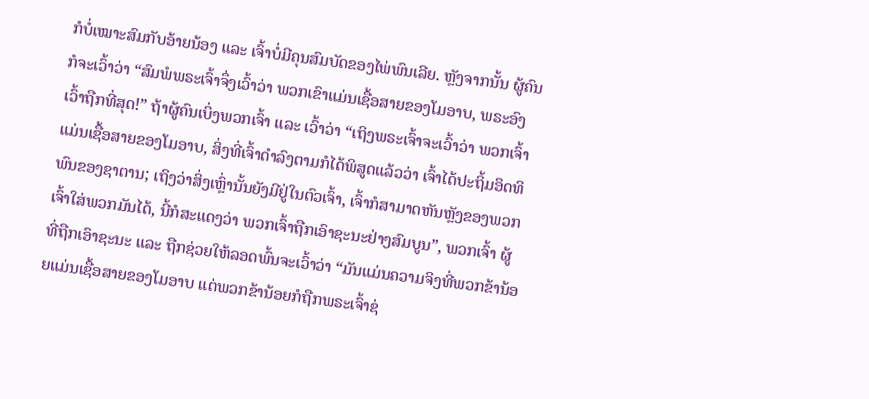ກໍບໍ່ເໝາະສົມກັບອ້າຍນ້ອງ ແລະ ເຈົ້າບໍ່ມີຄຸນສົມບັດຂອງໄພ່ພົນເລີຍ. ຫຼັງຈາກນັ້ນ ຜູ້ຄົນກໍຈະເວົ້າວ່າ “ສົມພໍພຣະເຈົ້າຈຶ່ງເວົ້າວ່າ ພວກເຂົາແມ່ນເຊື້ອສາຍຂອງໂມອາບ, ພຣະອົງເວົ້າຖືກທີ່ສຸດ!” ຖ້າຜູ້ຄົນເບິ່ງພວກເຈົ້າ ແລະ ເວົ້າວ່າ “ເຖິງພຣະເຈົ້າຈະເວົ້າວ່າ ພວກເຈົ້າແມ່ນເຊື້ອສາຍຂອງໂມອາບ, ສິ່ງທີ່ເຈົ້າດໍາລົງຕາມກໍໄດ້ພິສູດແລ້ວວ່າ ເຈົ້າໄດ້ປະຖິ້ມອິດທິພົນຂອງຊາຕານ; ເຖິງວ່າສິ່ງເຫຼົ່ານັ້ນຍັງມີຢູ່ໃນຕົວເຈົ້າ, ເຈົ້າກໍສາມາດຫັນຫຼັງຂອງພວກເຈົ້າໃສ່ພວກມັນໄດ້, ນີ້ກໍສະແດງວ່າ ພວກເຈົ້າຖືກເອົາຊະນະຢ່າງສົມບູນ”, ພວກເຈົ້າ ຜູ້ທີ່ຖືກເອົາຊະນະ ແລະ ຖືກຊ່ວຍໃຫ້ລອດພົ້ນຈະເວົ້າວ່າ “ມັນແມ່ນຄວາມຈິງທີ່ພວກຂ້ານ້ອຍແມ່ນເຊື້ອສາຍຂອງໂມອາບ ແຕ່ພວກຂ້ານ້ອຍກໍຖືກພຣະເຈົ້າຊ່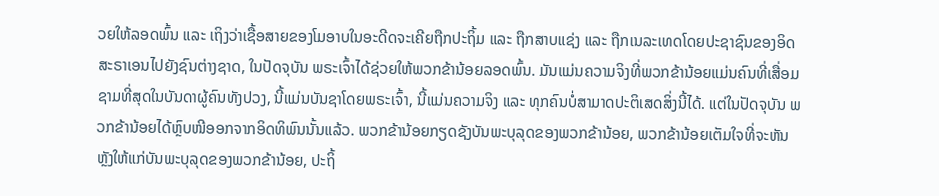ວຍໃຫ້ລອດພົ້ນ ແລະ ເຖິງວ່າເຊື້ອສາຍຂອງໂມອາບໃນອະດີດຈະເຄີຍຖືກປະຖິ້ມ ແລະ ຖືກສາບແຊ່ງ ແລະ ຖືກເນລະເທດໂດຍປະຊາຊົນຂອງອິດສະຣາເອນໄປຍັງຊົນຕ່າງຊາດ, ໃນປັດຈຸບັນ ພຣະເຈົ້າໄດ້ຊ່ວຍໃຫ້ພວກຂ້ານ້ອຍລອດພົ້ນ. ມັນແມ່ນຄວາມຈິງທີ່ພວກຂ້ານ້ອຍແມ່ນຄົນທີ່ເສື່ອມຊາມທີ່ສຸດໃນບັນດາຜູ້ຄົນທັງປວງ, ນີ້ແມ່ນບັນຊາໂດຍພຣະເຈົ້າ, ນີ້ແມ່ນຄວາມຈິງ ແລະ ທຸກຄົນບໍ່ສາມາດປະຕິເສດສິ່ງນີ້ໄດ້. ແຕ່ໃນປັດຈຸບັນ ພວກຂ້ານ້ອຍໄດ້ຫຼົບໜີອອກຈາກອິດທິພົນນັ້ນແລ້ວ. ພວກຂ້ານ້ອຍກຽດຊັງບັນພະບຸລຸດຂອງພວກຂ້ານ້ອຍ, ພວກຂ້ານ້ອຍເຕັມໃຈທີ່ຈະຫັນຫຼັງໃຫ້ແກ່ບັນພະບຸລຸດຂອງພວກຂ້ານ້ອຍ, ປະຖິ້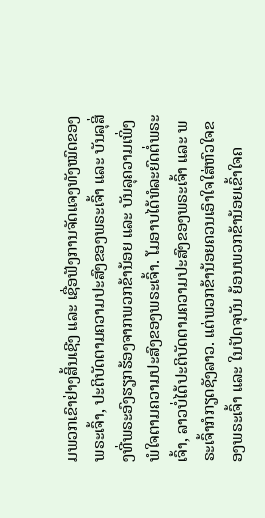ມພວກເຂົາຢ່າງສິ້ນເຊີງ ແລະ ເຊື່ອຟັງການຈັດແຈງທັງໝົດຂອງພຣະເຈົ້າ, ປະຕິບັດຕາມຄວາມປະສົງຂອງພຣະເຈົ້າ ແລະ ບັນລຸສິ່ງທີ່ພຣະອົງຮຽກຮ້ອງຈາກພວກຂ້ານ້ອຍ ແລະ ບັນລຸຄວາມເພິ່ງພໍໃຈຕາມຄວາມປະສົງຂອງພຣະເຈົ້າ. ໂມອາບໄດ້ທໍລະຍົດຕໍ່ພຣະເຈົ້າ, ລາວບໍ່ໄດ້ປະຕິບັດຕາມຄວາມປະສົງຂອງພຣະເຈົ້າ ແລະ ພຣະເຈົ້າກໍກຽດຊັງລາວ. ແຕ່ພວກຂ້ານ້ອຍຄວນເອົາໃຈໃສ່ຫົວໃຈຂອງພຣະເຈົ້າ ແລະ ໃນປັດຈຸບັນ ຍ້ອນພວກຂ້ານ້ອຍເຂົ້າໃຈຄ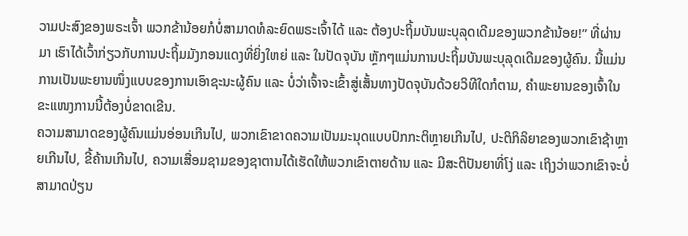ວາມປະສົງຂອງພຣະເຈົ້າ ພວກຂ້ານ້ອຍກໍບໍ່ສາມາດທໍລະຍົດພຣະເຈົ້າໄດ້ ແລະ ຕ້ອງປະຖິ້ມບັນພະບຸລຸດເດີມຂອງພວກຂ້ານ້ອຍ!” ທີ່ຜ່ານມາ ເຮົາໄດ້ເວົ້າກ່ຽວກັບການປະຖິ້ມມັງກອນແດງທີ່ຍິ່ງໃຫຍ່ ແລະ ໃນປັດຈຸບັນ ຫຼັກໆແມ່ນການປະຖິ້ມບັນພະບຸລຸດເດີມຂອງຜູ້ຄົນ. ນີ້ແມ່ນການເປັນພະຍານໜຶ່ງແບບຂອງການເອົາຊະນະຜູ້ຄົນ ແລະ ບໍ່ວ່າເຈົ້າຈະເຂົ້າສູ່ເສັ້ນທາງປັດຈຸບັນດ້ວຍວິທີໃດກໍຕາມ, ຄຳພະຍານຂອງເຈົ້າໃນຂະແໜງການນີ້ຕ້ອງບໍ່ຂາດເຂີນ.
ຄວາມສາມາດຂອງຜູ້ຄົນແມ່ນອ່ອນເກີນໄປ, ພວກເຂົາຂາດຄວາມເປັນມະນຸດແບບປົກກະຕິຫຼາຍເກີນໄປ, ປະຕິກິລິຍາຂອງພວກເຂົາຊ້າຫຼາຍເກີນໄປ, ຂີ້ຄ້ານເກີນໄປ, ຄວາມເສື່ອມຊາມຂອງຊາຕານໄດ້ເຮັດໃຫ້ພວກເຂົາຕາຍດ້ານ ແລະ ມີສະຕິປັນຍາທີ່ໂງ່ ແລະ ເຖິງວ່າພວກເຂົາຈະບໍ່ສາມາດປ່ຽນ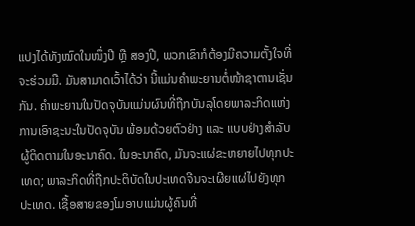ແປງໄດ້ທັງໝົດໃນໜຶ່ງປີ ຫຼື ສອງປີ, ພວກເຂົາກໍຕ້ອງມີຄວາມຕັ້ງໃຈທີ່ຈະຮ່ວມມື. ມັນສາມາດເວົ້າໄດ້ວ່າ ນີ້ແມ່ນຄຳພະຍານຕໍ່ໜ້າຊາຕານເຊັ່ນກັນ. ຄຳພະຍານໃນປັດຈຸບັນແມ່ນຜົນທີ່ຖືກບັນລຸໂດຍພາລະກິດແຫ່ງການເອົາຊະນະໃນປັດຈຸບັນ ພ້ອມດ້ວຍຕົວຢ່າງ ແລະ ແບບຢ່າງສໍາລັບຜູ້ຕິດຕາມໃນອະນາຄົດ. ໃນອະນາຄົດ, ມັນຈະແຜ່ຂະຫຍາຍໄປທຸກປະເທດ; ພາລະກິດທີ່ຖືກປະຕິບັດໃນປະເທດຈີນຈະເຜີຍແຜ່ໄປຍັງທຸກປະເທດ. ເຊື້ອສາຍຂອງໂມອາບແມ່ນຜູ້ຄົນທີ່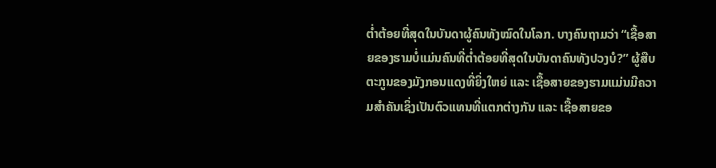ຕໍ່າຕ້ອຍທີ່ສຸດໃນບັນດາຜູ້ຄົນທັງໝົດໃນໂລກ. ບາງຄົນຖາມວ່າ “ເຊື້ອສາຍຂອງຮາມບໍ່ແມ່ນຄົນທີ່ຕໍ່າຕ້ອຍທີ່ສຸດໃນບັນດາຄົນທັງປວງບໍ?” ຜູ້ສືບຕະກູນຂອງມັງກອນແດງທີ່ຍິ່ງໃຫຍ່ ແລະ ເຊື້ອສາຍຂອງຮາມແມ່ນມີຄວາມສຳຄັນເຊິ່ງເປັນຕົວແທນທີ່ແຕກຕ່າງກັນ ແລະ ເຊື້ອສາຍຂອ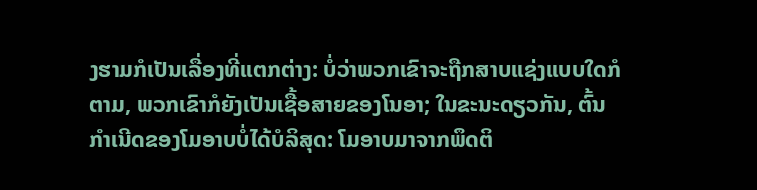ງຮາມກໍເປັນເລື່ອງທີ່ແຕກຕ່າງ: ບໍ່ວ່າພວກເຂົາຈະຖືກສາບແຊ່ງແບບໃດກໍຕາມ, ພວກເຂົາກໍຍັງເປັນເຊື້ອສາຍຂອງໂນອາ; ໃນຂະນະດຽວກັນ, ຕົ້ນກໍາເນີດຂອງໂມອາບບໍ່ໄດ້ບໍລິສຸດ: ໂມອາບມາຈາກພຶດຕິ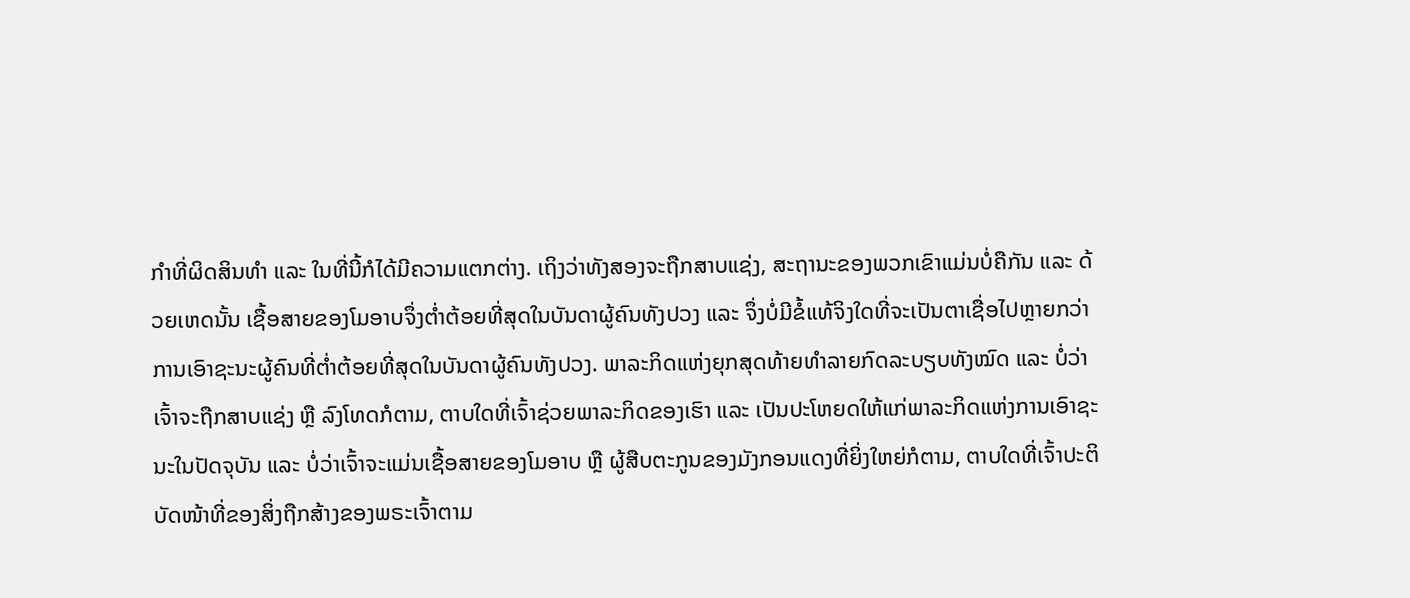ກໍາທີ່ຜິດສິນທໍາ ແລະ ໃນທີ່ນີ້ກໍໄດ້ມີຄວາມແຕກຕ່າງ. ເຖິງວ່າທັງສອງຈະຖືກສາບແຊ່ງ, ສະຖານະຂອງພວກເຂົາແມ່ນບໍ່ຄືກັນ ແລະ ດ້ວຍເຫດນັ້ນ ເຊື້ອສາຍຂອງໂມອາບຈຶ່ງຕໍ່າຕ້ອຍທີ່ສຸດໃນບັນດາຜູ້ຄົນທັງປວງ ແລະ ຈຶ່ງບໍ່ມີຂໍ້ແທ້ຈິງໃດທີ່ຈະເປັນຕາເຊື່ອໄປຫຼາຍກວ່າການເອົາຊະນະຜູ້ຄົນທີ່ຕໍ່າຕ້ອຍທີ່ສຸດໃນບັນດາຜູ້ຄົນທັງປວງ. ພາລະກິດແຫ່ງຍຸກສຸດທ້າຍທໍາລາຍກົດລະບຽບທັງໝົດ ແລະ ບໍ່ວ່າເຈົ້າຈະຖືກສາບແຊ່ງ ຫຼື ລົງໂທດກໍຕາມ, ຕາບໃດທີ່ເຈົ້າຊ່ວຍພາລະກິດຂອງເຮົາ ແລະ ເປັນປະໂຫຍດໃຫ້ແກ່ພາລະກິດແຫ່ງການເອົາຊະນະໃນປັດຈຸບັນ ແລະ ບໍ່ວ່າເຈົ້າຈະແມ່ນເຊື້ອສາຍຂອງໂມອາບ ຫຼື ຜູ້ສືບຕະກູນຂອງມັງກອນແດງທີ່ຍິ່ງໃຫຍ່ກໍຕາມ, ຕາບໃດທີ່ເຈົ້າປະຕິບັດໜ້າທີ່ຂອງສິ່ງຖືກສ້າງຂອງພຣະເຈົ້າຕາມ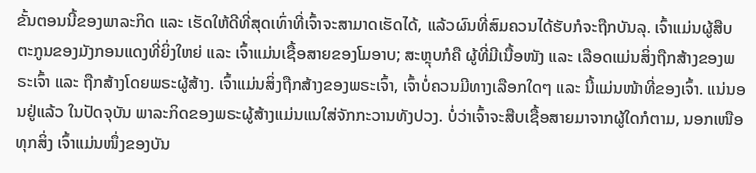ຂັ້ນຕອນນີ້ຂອງພາລະກິດ ແລະ ເຮັດໃຫ້ດີທີ່ສຸດເທົ່າທີ່ເຈົ້າຈະສາມາດເຮັດໄດ້, ແລ້ວຜົນທີ່ສົມຄວນໄດ້ຮັບກໍຈະຖືກບັນລຸ. ເຈົ້າແມ່ນຜູ້ສືບຕະກູນຂອງມັງກອນແດງທີ່ຍິ່ງໃຫຍ່ ແລະ ເຈົ້າແມ່ນເຊື້ອສາຍຂອງໂມອາບ; ສະຫຼຸບກໍຄື ຜູ້ທີ່ມີເນື້ອໜັງ ແລະ ເລືອດແມ່ນສິ່ງຖືກສ້າງຂອງພຣະເຈົ້າ ແລະ ຖືກສ້າງໂດຍພຣະຜູ້ສ້າງ. ເຈົ້າແມ່ນສິ່ງຖືກສ້າງຂອງພຣະເຈົ້າ, ເຈົ້າບໍ່ຄວນມີທາງເລືອກໃດໆ ແລະ ນີ້ແມ່ນໜ້າທີ່ຂອງເຈົ້າ. ແນ່ນອນຢູ່ແລ້ວ ໃນປັດຈຸບັນ ພາລະກິດຂອງພຣະຜູ້ສ້າງແມ່ນແນໃສ່ຈັກກະວານທັງປວງ. ບໍ່ວ່າເຈົ້າຈະສືບເຊື້ອສາຍມາຈາກຜູ້ໃດກໍຕາມ, ນອກເໜືອທຸກສິ່ງ ເຈົ້າແມ່ນໜຶ່ງຂອງບັນ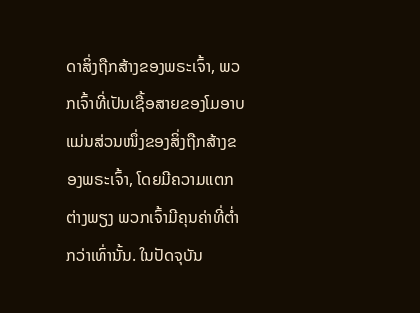ດາສິ່ງຖືກສ້າງຂອງພຣະເຈົ້າ, ພວກເຈົ້າທີ່ເປັນເຊື້ອສາຍຂອງໂມອາບ ແມ່ນສ່ວນໜຶ່ງຂອງສິ່ງຖືກສ້າງຂອງພຣະເຈົ້າ, ໂດຍມີຄວາມແຕກຕ່າງພຽງ ພວກເຈົ້າມີຄຸນຄ່າທີ່ຕໍ່າກວ່າເທົ່ານັ້ນ. ໃນປັດຈຸບັນ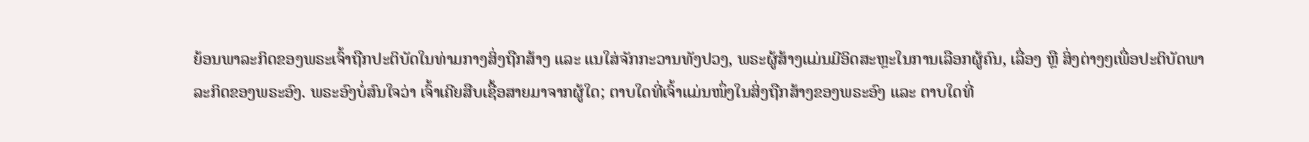ຍ້ອນພາລະກິດຂອງພຣະເຈົ້າຖືກປະຕິບັດໃນທ່າມກາງສິ່ງຖືກສ້າງ ແລະ ແນໃສ່ຈັກກະວານທັງປວງ, ພຣະຜູ້ສ້າງແມ່ນມີອິດສະຫຼະໃນການເລືອກຜູ້ຄົນ, ເລື່ອງ ຫຼື ສິ່ງຕ່າງໆເພື່ອປະຕິບັດພາລະກິດຂອງພຣະອົງ. ພຣະອົງບໍ່ສົນໃຈວ່າ ເຈົ້າເຄີຍສືບເຊື້ອສາຍມາຈາກຜູ້ໃດ; ຕາບໃດທີ່ເຈົ້າແມ່ນໜຶ່ງໃນສິ່ງຖືກສ້າງຂອງພຣະອົງ ແລະ ຕາບໃດທີ່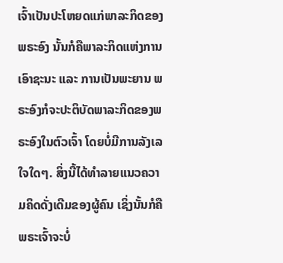ເຈົ້າເປັນປະໂຫຍດແກ່ພາລະກິດຂອງພຣະອົງ ນັ້ນກໍຄືພາລະກິດແຫ່ງການເອົາຊະນະ ແລະ ການເປັນພະຍານ ພຣະອົງກໍຈະປະຕິບັດພາລະກິດຂອງພຣະອົງໃນຕົວເຈົ້າ ໂດຍບໍ່ມີການລັງເລໃຈໃດໆ. ສິ່ງນີ້ໄດ້ທໍາລາຍແນວຄວາມຄິດດັ່ງເດີມຂອງຜູ້ຄົນ ເຊິ່ງນັ້ນກໍຄື ພຣະເຈົ້າຈະບໍ່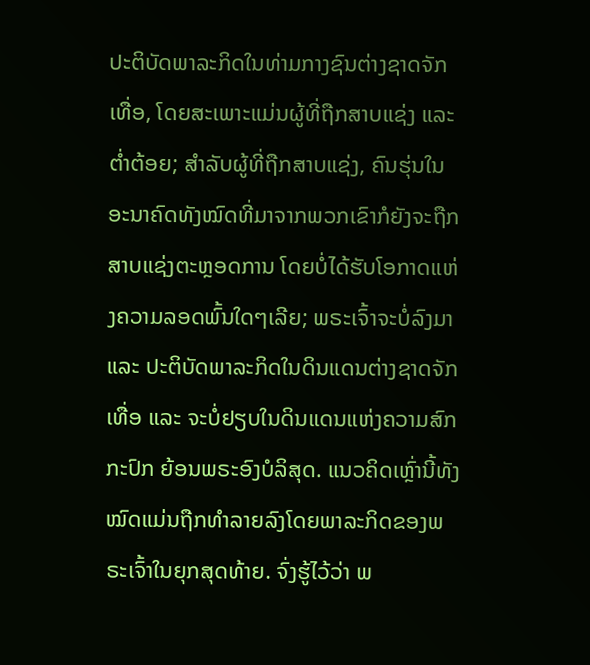ປະຕິບັດພາລະກິດໃນທ່າມກາງຊົນຕ່າງຊາດຈັກເທື່ອ, ໂດຍສະເພາະແມ່ນຜູ້ທີ່ຖືກສາບແຊ່ງ ແລະ ຕໍ່າຕ້ອຍ; ສໍາລັບຜູ້ທີ່ຖືກສາບແຊ່ງ, ຄົນຮຸ່ນໃນອະນາຄົດທັງໝົດທີ່ມາຈາກພວກເຂົາກໍຍັງຈະຖືກສາບແຊ່ງຕະຫຼອດການ ໂດຍບໍ່ໄດ້ຮັບໂອກາດແຫ່ງຄວາມລອດພົ້ນໃດໆເລີຍ; ພຣະເຈົ້າຈະບໍ່ລົງມາ ແລະ ປະຕິບັດພາລະກິດໃນດິນແດນຕ່າງຊາດຈັກເທື່ອ ແລະ ຈະບໍ່ຢຽບໃນດິນແດນແຫ່ງຄວາມສົກກະປົກ ຍ້ອນພຣະອົງບໍລິສຸດ. ແນວຄິດເຫຼົ່ານີ້ທັງໝົດແມ່ນຖືກທໍາລາຍລົງໂດຍພາລະກິດຂອງພຣະເຈົ້າໃນຍຸກສຸດທ້າຍ. ຈົ່ງຮູ້ໄວ້ວ່າ ພ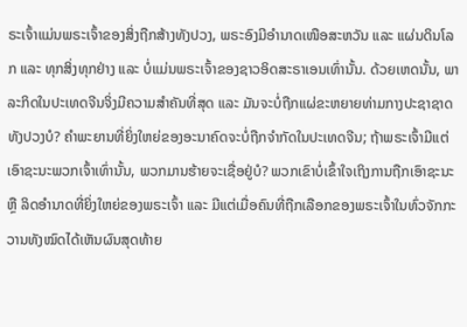ຣະເຈົ້າແມ່ນພຣະເຈົ້າຂອງສິ່ງຖືກສ້າງທັງປວງ, ພຣະອົງມີອຳນາດເໜືອສະຫວັນ ແລະ ແຜ່ນດິນໂລກ ແລະ ທຸກສິ່ງທຸກຢ່າງ ແລະ ບໍ່ແມ່ນພຣະເຈົ້າຂອງຊາວອິດສະຣາເອນເທົ່ານັ້ນ. ດ້ວຍເຫດນັ້ນ, ພາລະກິດໃນປະເທດຈີນຈິ່ງມີຄວາມສໍາຄັນທີ່ສຸດ ແລະ ມັນຈະບໍ່ຖືກແຜ່ຂະຫຍາຍທ່າມກາງປະຊາຊາດທັງປວງບໍ? ຄຳພະຍານທີ່ຍິ່ງໃຫຍ່ຂອງອະນາຄົດຈະບໍ່ຖືກຈໍາກັດໃນປະເທດຈີນ; ຖ້າພຣະເຈົ້າມີແຕ່ເອົາຊະນະພວກເຈົ້າເທົ່ານັ້ນ, ພວກມານຮ້າຍຈະເຊື່ອຢູ່ບໍ? ພວກເຂົາບໍ່ເຂົ້າໃຈເຖິງການຖືກເອົາຊະນະ ຫຼື ລິດອໍານາດທີ່ຍິ່ງໃຫຍ່ຂອງພຣະເຈົ້າ ແລະ ມີແຕ່ເມື່ອຄົນທີ່ຖືກເລືອກຂອງພຣະເຈົ້າໃນທົ່ວຈັກກະວານທັງໝົດໄດ້ເຫັນຜົນສຸດທ້າຍ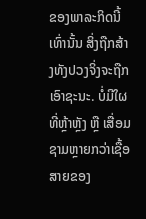ຂອງພາລະກິດນີ້ເທົ່ານັ້ນ ສິ່ງຖືກສ້າງທັງປວງຈິ່ງຈະຖືກເອົາຊະນະ. ບໍ່ມີໃຜທີ່ຫຼ້າຫຼັງ ຫຼື ເສື່ອມຊາມຫຼາຍກວ່າເຊື້ອສາຍຂອງ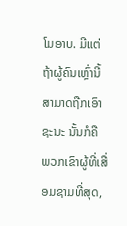ໂມອາບ. ມີແຕ່ຖ້າຜູ້ຄົນເຫຼົ່ານີ້ສາມາດຖືກເອົາຊະນະ ນັ້ນກໍຄື ພວກເຂົາຜູ້ທີ່ເສື່ອມຊາມທີ່ສຸດ,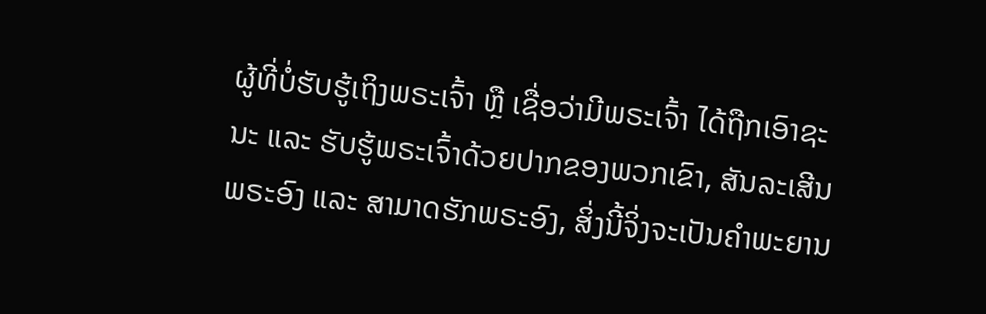ຜູ້ທີ່ບໍ່ຮັບຮູ້ເຖິງພຣະເຈົ້າ ຫຼື ເຊື່ອວ່າມີພຣະເຈົ້າ ໄດ້ຖືກເອົາຊະນະ ແລະ ຮັບຮູ້ພຣະເຈົ້າດ້ວຍປາກຂອງພວກເຂົາ, ສັນລະເສີນພຣະອົງ ແລະ ສາມາດຮັກພຣະອົງ, ສິ່ງນີ້ຈິ່ງຈະເປັນຄໍາພະຍານ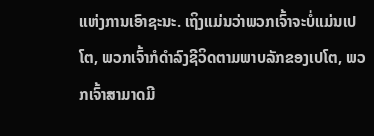ແຫ່ງການເອົາຊະນະ. ເຖິງແມ່ນວ່າພວກເຈົ້າຈະບໍ່ແມ່ນເປໂຕ, ພວກເຈົ້າກໍດໍາລົງຊີວິດຕາມພາບລັກຂອງເປໂຕ, ພວກເຈົ້າສາມາດມີ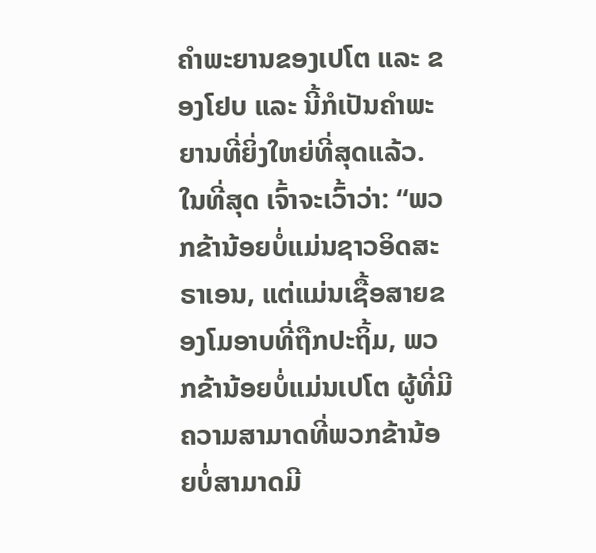ຄໍາພະຍານຂອງເປໂຕ ແລະ ຂອງໂຢບ ແລະ ນີ້ກໍເປັນຄຳພະຍານທີ່ຍິ່ງໃຫຍ່ທີ່ສຸດແລ້ວ. ໃນທີ່ສຸດ ເຈົ້າຈະເວົ້າວ່າ: “ພວກຂ້ານ້ອຍບໍ່ແມ່ນຊາວອິດສະຣາເອນ, ແຕ່ແມ່ນເຊື້ອສາຍຂອງໂມອາບທີ່ຖືກປະຖິ້ມ, ພວກຂ້ານ້ອຍບໍ່ແມ່ນເປໂຕ ຜູ້ທີ່ມີຄວາມສາມາດທີ່ພວກຂ້ານ້ອຍບໍ່ສາມາດມີ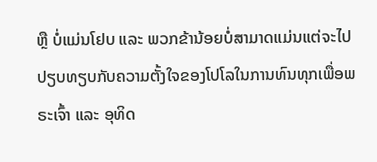ຫຼື ບໍ່ແມ່ນໂຢບ ແລະ ພວກຂ້ານ້ອຍບໍ່ສາມາດແມ່ນແຕ່ຈະໄປປຽບທຽບກັບຄວາມຕັ້ງໃຈຂອງໂປໂລໃນການທົນທຸກເພື່ອພຣະເຈົ້າ ແລະ ອຸທິດ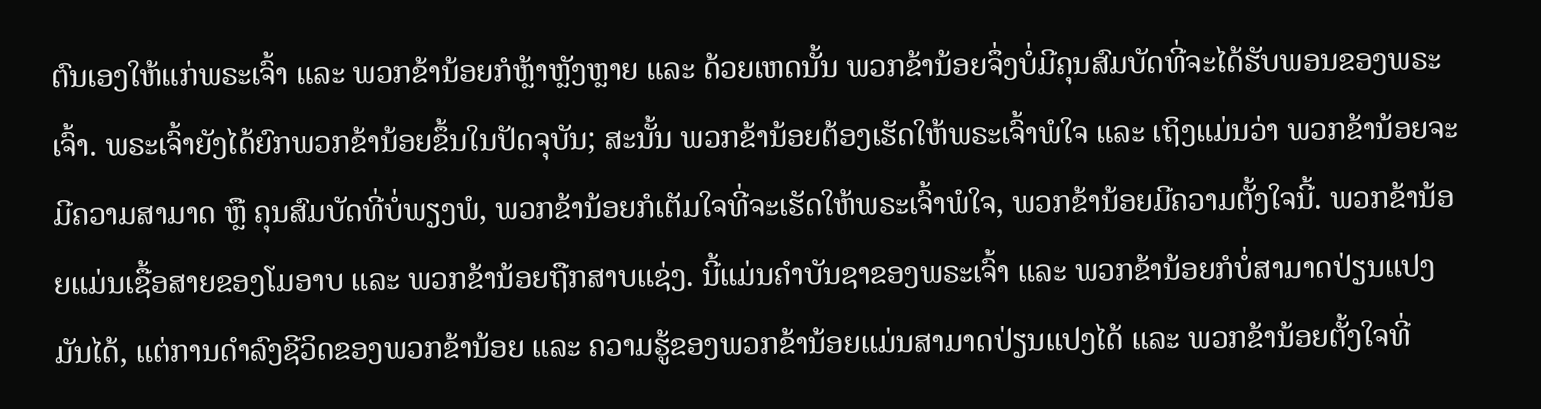ຕົນເອງໃຫ້ແກ່ພຣະເຈົ້າ ແລະ ພວກຂ້ານ້ອຍກໍຫຼ້າຫຼັງຫຼາຍ ແລະ ດ້ວຍເຫດນັ້ນ ພວກຂ້ານ້ອຍຈຶ່ງບໍ່ມີຄຸນສົມບັດທີ່ຈະໄດ້ຮັບພອນຂອງພຣະເຈົ້າ. ພຣະເຈົ້າຍັງໄດ້ຍົກພວກຂ້ານ້ອຍຂຶ້ນໃນປັດຈຸບັນ; ສະນັ້ນ ພວກຂ້ານ້ອຍຕ້ອງເຮັດໃຫ້ພຣະເຈົ້າພໍໃຈ ແລະ ເຖິງແມ່ນວ່າ ພວກຂ້ານ້ອຍຈະມີຄວາມສາມາດ ຫຼື ຄຸນສົມບັດທີ່ບໍ່ພຽງພໍ, ພວກຂ້ານ້ອຍກໍເຕັມໃຈທີ່ຈະເຮັດໃຫ້ພຣະເຈົ້າພໍໃຈ, ພວກຂ້ານ້ອຍມີຄວາມຕັ້ງໃຈນີ້. ພວກຂ້ານ້ອຍແມ່ນເຊື້ອສາຍຂອງໂມອາບ ແລະ ພວກຂ້ານ້ອຍຖືກສາບແຊ່ງ. ນີ້ແມ່ນຄໍາບັນຊາຂອງພຣະເຈົ້າ ແລະ ພວກຂ້ານ້ອຍກໍບໍ່ສາມາດປ່ຽນແປງມັນໄດ້, ແຕ່ການດໍາລົງຊີວິດຂອງພວກຂ້ານ້ອຍ ແລະ ຄວາມຮູ້ຂອງພວກຂ້ານ້ອຍແມ່ນສາມາດປ່ຽນແປງໄດ້ ແລະ ພວກຂ້ານ້ອຍຕັ້ງໃຈທີ່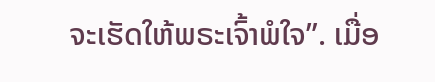ຈະເຮັດໃຫ້ພຣະເຈົ້າພໍໃຈ”. ເມື່ອ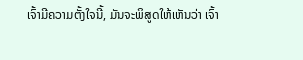ເຈົ້າມີຄວາມຕັ້ງໃຈນີ້, ມັນຈະພິສູດໃຫ້ເຫັນວ່າ ເຈົ້າ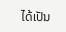ໄດ້ເປັນ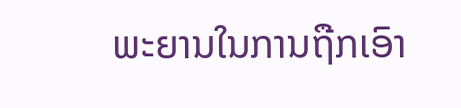ພະຍານໃນການຖືກເອົາ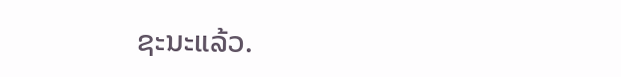ຊະນະແລ້ວ.